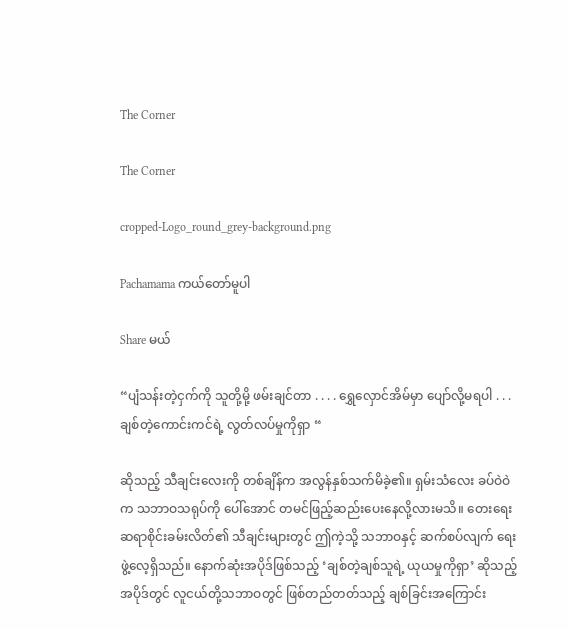The Corner

The Corner

cropped-Logo_round_grey-background.png

Pachamama ကယ်တော်မူပါ

Share မယ်

“ပျံသန်းတဲ့ငှက်ကို သူတို့မို့ ဖမ်းချင်တာ . . . . ရွှေလှောင်အိမ်မှာ ပျော်လို့မရပါ . . . ချစ်တဲ့ကောင်းကင်ရဲ့ လွတ်လပ်မှုကိုရှာ “

ဆိုသည့် သီချင်းလေးကို တစ်ချိန်က အလွန်နှစ်သက်မိခဲ့၏။ ရှမ်းသံလေး ခပ်ဝဲဝဲက သဘာဝသရုပ်ကို ပေါ်အောင် တမင်ဖြည့်ဆည်းပေးနေလို့လားမသိ။ တေးရေး ဆရာစိုင်းခမ်းလိတ်၏ သီချင်းများတွင် ဤကဲ့သို့ သဘာဝနှင့် ဆက်စပ်လျက် ရေးဖွဲ့လေ့ရှိသည်။ နောက်ဆုံးအပိုဒ်ဖြစ်သည့် ‘ချစ်တဲ့ချစ်သူရဲ့ ယုယမှုကိုရှာ’ ဆိုသည့် အပိုဒ်တွင် လူငယ်တို့သဘာဝတွင် ဖြစ်တည်တတ်သည့် ချစ်ခြင်းအကြောင်း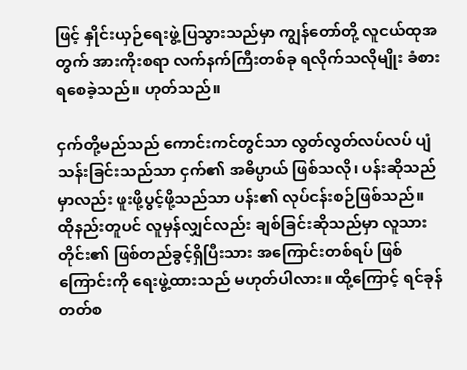ဖြင့် နှိုင်းယှဉ်ရေးဖွဲ့ပြသွားသည်မှာ ကျွန်တော်တို့ လူငယ်ထုအတွက် အားကိုးစရာ လက်နက်ကြီးတစ်ခု ရလိုက်သလိုမျိုး ခံစားရစေခဲ့သည်။ ဟုတ်သည်။

ငှက်တို့မည်သည် ကောင်းကင်တွင်သာ လွတ်လွတ်လပ်လပ် ပျံသန်းခြင်းသည်သာ ငှက်၏ အဓိပ္ပာယ် ဖြစ်သလို၊ ပန်းဆိုသည်မှာလည်း ဖူးဖို့ပွင့်ဖို့သည်သာ ပန်း၏ လုပ်ငန်းစဉ်ဖြစ်သည်။ ထိုနည်းတူပင် လူမှန်လျှင်လည်း ချစ်ခြင်းဆိုသည်မှာ လူသားတိုင်း၏ ဖြစ်တည်ခွင့်ရှိပြီးသား အကြောင်းတစ်ရပ် ဖြစ်ကြောင်းကို ရေးဖွဲ့ထားသည် မဟုတ်ပါလား။ ထို့ကြောင့် ရင်ခုန်တတ်စ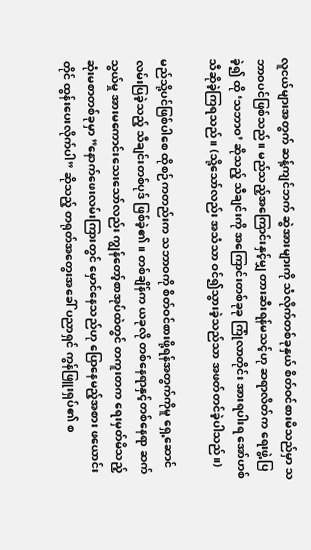လူငယ်များအတွက် ဆန့်ကျင်ဘက် ဆွဲအားများကို သံလိုက်တစ်ခုနှယ် စိတ်ဝင်စားမိသည်မှာ သဘာဝပင်ဖြစ်သည်။ မည်သည့်အကြောင်းနှင့်မျှ တားဆီးရန်မသင့်ဟု ဆရာလိတ်က ရေးဖွဲ့ပြခဲ့၍ ထို ‘သဘာဝ’ ဆိုသည့် သီချင်းကို အကြောင်းတစ်ခုခု ကြုံလာတိုင်း အားရပါးရ အော်ဟစ်သီဆိုခဲ့ကြရသည်။ (သို့သော်လည်း အသံသာ ဝင်၍သွားခဲ့သည်သာ အဖတ်တင်ခဲ့ပါသည်။)

မည်သို့ပင်ဖြစ်ပါစေ ထိုစဉ်ကတည်းက သဘာဝကို စိတ်ဝင်စားဖို့ရန်အတွက်ကိုမူ ရှေ့ဆောင်လမ်းပြခဲ့သည့် သီချင်းတစ်ပုဒ် ဖြစ်ခဲ့၏။ တစ်ချိန်က ယခုလို တစ်နေရာနှင့်တစ်နေရာ ဆက်သွယ်မှု အားမကောင်းသေးသော်လည်း ကျွန်တော့်စာအုပ်ထဲတွင် တကူးတက ရေးမှတ်မိသည့် ဆုံးမစာတစ်ခုမှာ ”နောက်ဖေးလမ်းကြားတွင် မှောင်နေသည်ဟု ပြောနေမည့်အစား ဖယောင်းတိုင် ထွန်းပေးလိုက်ပါ” ဆိုသည့် တရုတ်အတွေးအခေါ် ပညာရှင် ကွန်ဖြူးရှပ်၏ စ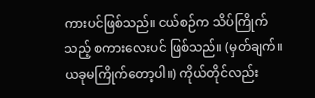ကားပင်ဖြစ်သည်။ ငယ်စဉ်က သိပ်ကြိုက်သည့် စကားလေးပင် ဖြစ်သည်။ (မှတ်ချက်။ ယခုမကြိုက်တော့ပါ။) ကိုယ်တိုင်လည်း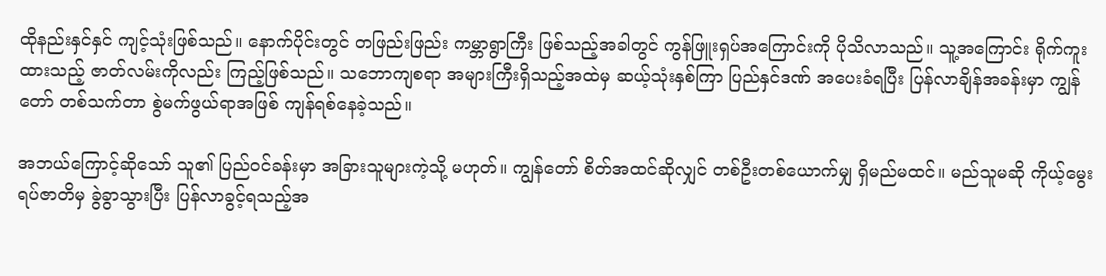ထိုနည်းနှင်နှင် ကျင့်သုံးဖြစ်သည်။ နောက်ပိုင်းတွင် တဖြည်းဖြည်း ကမ္ဘာရွာကြီး ဖြစ်သည့်အခါတွင် ကွန်ဖြူးရှပ်အကြောင်းကို ပိုသိလာသည်။ သူ့အကြောင်း ရိုက်ကူးထားသည့် ဇာတ်လမ်းကိုလည်း ကြည့်ဖြစ်သည်။ သဘောကျစရာ အများကြီးရှိသည့်အထဲမှ ဆယ့်သုံးနှစ်ကြာ ပြည်နှင်ဒဏ် အပေးခံရပြီး ပြန်လာချိန်အခန်းမှာ ကျွန်တော် တစ်သက်တာ စွဲမက်ဖွယ်ရာအဖြစ် ကျန်ရစ်နေခဲ့သည်။

အဘယ်ကြောင့်ဆိုသော် သူ၏ ပြည်ဝင်ခန်းမှာ အခြားသူများကဲ့သို့ မဟုတ်။ ကျွန်တော် စိတ်အထင်ဆိုလျှင် တစ်ဦးတစ်ယောက်မျှ ရှိမည်မထင်။ မည်သူမဆို ကိုယ့်မွေးရပ်ဇာတိမှ ခွဲခွာသွားပြီး ပြန်လာခွင့်ရသည့်အ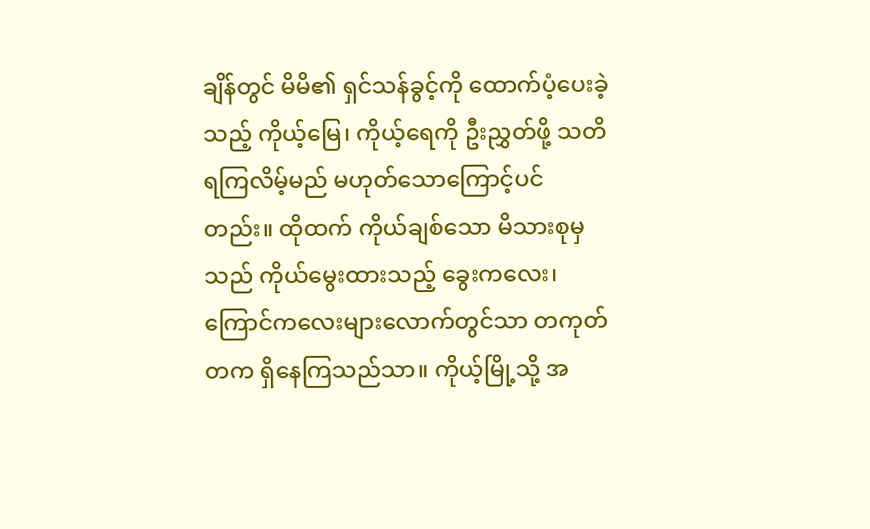ချိန်တွင် မိမိ၏ ရှင်သန်ခွင့်ကို ထောက်ပံ့ပေးခဲ့သည့် ကိုယ့်မြေ၊ ကိုယ့်ရေကို ဦးညွှတ်ဖို့ သတိရကြလိမ့်မည် မဟုတ်သောကြောင့်ပင်တည်း။ ထိုထက် ကိုယ်ချစ်သော မိသားစုမှသည် ကိုယ်မွေးထားသည့် ခွေးကလေး၊ ကြောင်ကလေးများလောက်တွင်သာ တကုတ်တက ရှိနေကြသည်သာ။ ကိုယ့်မြို့သို့ အ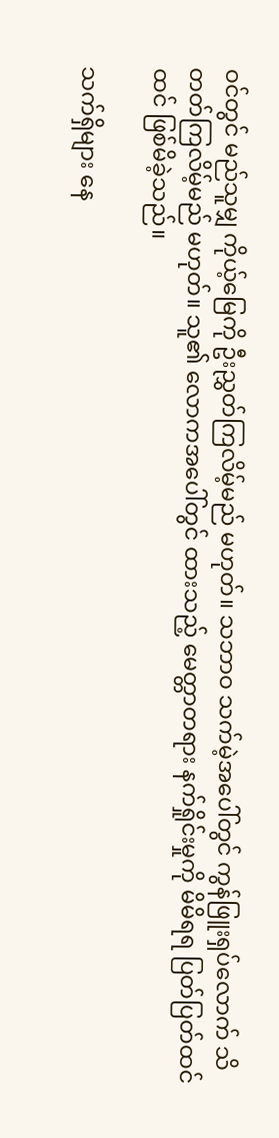ဝင်တွင် မည်သူမျှ ကိုယ့်မြေကို ဦးညွှတ်ကြလိမ့်မည် မဟုတ်။ သဘာဝ သက်မဲ့အပေါ်တွင် ကွန်ဖြူးရှပ်လောက် သိတတ်ကြလိမ့်မည် မဟုတ်။ သူ၏ လောကအပေါ်တွင် ထားသည့် မေတ္တာတရား နက်ရှိုင်းမှုကို မိမိရရ ပြတ်ပြတ်ထင်ထင် ဖြစ်မိခဲ့သည်။

သက်ရှိများ နေ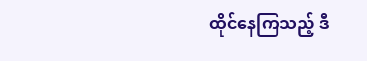ထိုင်နေကြသည့် ဒီ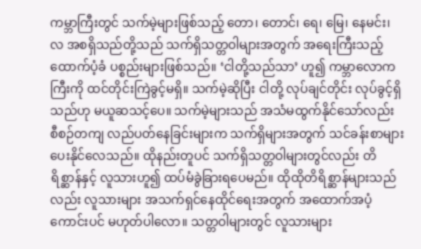ကမ္ဘာကြီးတွင် သက်မဲ့များဖြစ်သည့် တော၊ တောင်၊ ရေ၊ မြေ၊ နေမင်း၊ လ အစရှိသည်တို့သည် သက်ရှိသတ္တဝါများအတွက် အရေးကြီးသည့် ထောက်ပံ့ခံ ပစ္စည်းများဖြစ်သည်။ ‘ငါတို့သည်သာ’ ဟူ၍ ကမ္ဘာလောကကြီးကို ထင်တိုင်းကြဲခွင့်မရှိ။ သက်မဲ့ဆိုပြီး ငါတို့ လုပ်ချင်တိုင်း လုပ်ခွင့်ရှိသည်ဟု မယူဆသင့်ပေ။ သက်မဲ့များသည် အသံမထွက်နိုင်သော်လည်း စီစဉ်တကျ လည်ပတ်နေခြင်းများက သက်ရှိများအတွက် သင်ခန်းစာများ ပေးနိုင်လေသည်။ ထိုနည်းတူပင် သက်ရှိသတ္တဝါများတွင်လည်း တိရိစ္ဆာန်နှင့် လူသားဟူ၍ ထပ်မံခွဲခြားရပေမည်။ ထိုထိုတိရိစ္ဆာန်များသည်လည်း လူသားများ အသက်ရှင်နေထိုင်ရေးအတွက် အထောက်အပံ့ကောင်းပင် မဟုတ်ပါလော။ သတ္တဝါများတွင် လူသားများ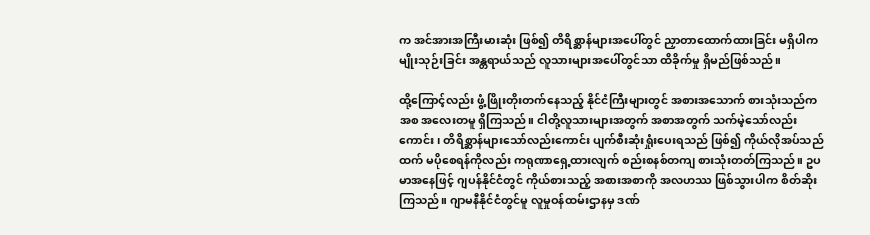က အင်အားအကြီးမားဆုံး ဖြစ်၍ တိရိစ္ဆာန်များအပေါ်တွင် ညှာတာထောက်ထားခြင်း မရှိပါက မျိုးသုဉ်းခြင်း အန္တရာယ်သည် လူသားများအပေါ်တွင်သာ ထိခိုက်မှု ရှိမည်ဖြစ်သည်။

ထို့ကြောင့်လည်း ဖွံ့ဖြိုးတိုးတက်နေသည့် နိုင်ငံကြီးများတွင် အစားအသောက် စားသုံးသည်ကအစ အလေးတမူ ရှိကြသည်။ ငါတို့လူသားများအတွက် အစာအတွက် သက်မဲ့သော်လည်းကောင်း၊ တိရိစ္ဆာန်များသော်လည်းကောင်း ပျက်စီးဆုံးရှုံးပေးရသည် ဖြစ်၍ ကိုယ်လိုအပ်သည်ထက် မပိုစေရန်ကိုလည်း ကရုဏာရှေ့ထားလျက် စည်းစနစ်တကျ စားသုံးတတ်ကြသည်။ ဥပမာအနေဖြင့် ဂျပန်နိုင်ငံတွင် ကိုယ်စားသည့် အစားအစာကို အလဟဿ ဖြစ်သွားပါက စိတ်ဆိုးကြသည်။ ဂျာမနီနိုင်ငံတွင်မူ လူမှုဝန်ထမ်းဌာနမှ ဒဏ်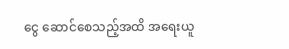ငွေ ဆောင်စေသည့်အထိ အရေးယူ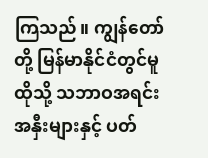ကြသည်။ ကျွန်တော်တို့ မြန်မာနိုင်ငံတွင်မူ ထိုသို့ သဘာဝအရင်းအနှီးများနှင့် ပတ်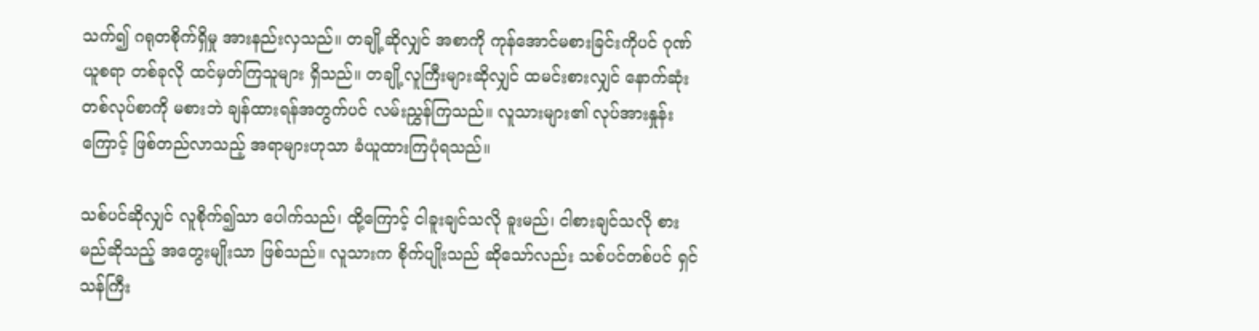သက်၍ ဂရုတစိုက်ရှိမှု အားနည်းလှသည်။ တချို့ဆိုလျှင် အစာကို ကုန်အောင်မစားခြင်းကိုပင် ဂုဏ်ယူစရာ တစ်ခုလို ထင်မှတ်ကြသူများ ရှိသည်။ တချို့လူကြီးများဆိုလျှင် ထမင်းစားလျှင် နောက်ဆုံး တစ်လုပ်စာကို မစားဘဲ ချန်ထားရန်အတွက်ပင် လမ်းညွှန်ကြသည်။ လူသားများ၏ လုပ်အားနှုန်းကြောင့် ဖြစ်တည်လာသည့် အရာများဟုသာ ခံယူထားကြပုံရသည်။

သစ်ပင်ဆိုလျှင် လူစိုက်၍သာ ပေါက်သည်၊ ထို့ကြောင့် ငါခူးချင်သလို ခူးမည်၊ ငါစားချင်သလို စားမည်ဆိုသည့် အတွေးမျိုးသာ ဖြစ်သည်။ လူသားက စိုက်ပျိုးသည် ဆိုသော်လည်း သစ်ပင်တစ်ပင် ရှင်သန်ကြီး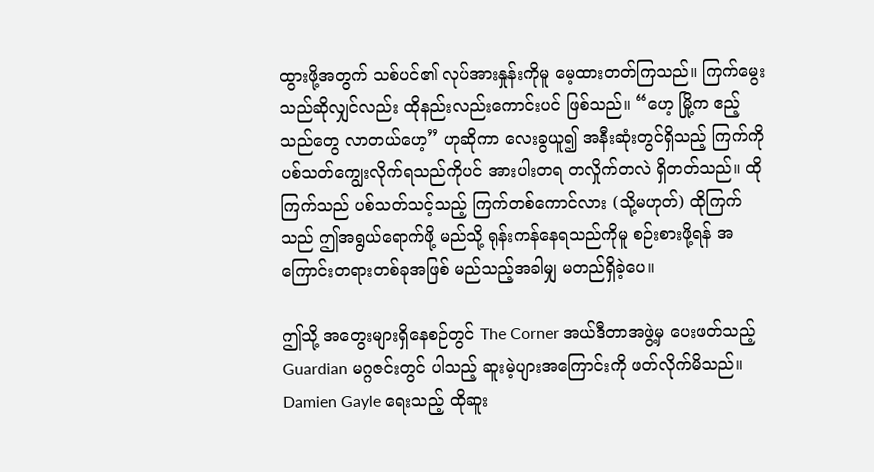ထွားဖို့အတွက် သစ်ပင်၏ လုပ်အားနှုန်းကိုမူ မေ့ထားတတ်ကြသည်။ ကြက်မွေးသည်ဆိုလျှင်လည်း ထိုနည်းလည်းကောင်းပင် ဖြစ်သည်။ “ဟေ့ မြို့က ဧည့်သည်တွေ လာတယ်ဟေ့” ဟုဆိုကာ လေးခွယူ၍ အနီးဆုံးတွင်ရှိသည့် ကြက်ကို ပစ်သတ်ကျွေးလိုက်ရသည်ကိုပင် အားပါးတရ တလှိုက်တလဲ ရှိတတ်သည်။ ထိုကြက်သည် ပစ်သတ်သင့်သည့် ကြက်တစ်ကောင်လား (သို့မဟုတ်) ထိုကြက်သည် ဤအရွယ်ရောက်ဖို့ မည်သို့ ရုန်းကန်နေရသည်ကိုမူ စဉ်းစားဖို့ရန် အကြောင်းတရားတစ်ခုအဖြစ် မည်သည့်အခါမျှ မတည်ရှိခဲ့ပေ။

ဤသို့ အတွေးများရှိနေစဉ်တွင် The Corner အယ်ဒီတာအဖွဲ့မှ ပေးဖတ်သည့် Guardian မဂ္ဂဇင်းတွင် ပါသည့် ဆူးမဲ့ပျားအကြောင်းကို ဖတ်လိုက်မိသည်။ Damien Gayle ရေးသည့် ထိုဆူး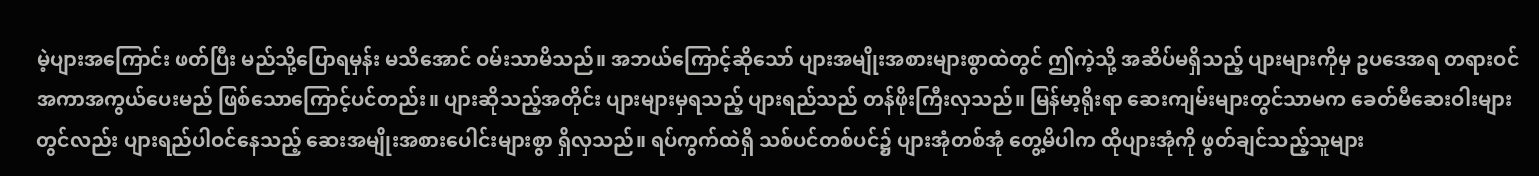မဲ့ပျားအကြောင်း ဖတ်ပြီး မည်သို့ပြောရမှန်း မသိအောင် ဝမ်းသာမိသည်။ အဘယ်ကြောင့်ဆိုသော် ပျားအမျိုးအစားများစွာထဲတွင် ဤကဲ့သို့ အဆိပ်မရှိသည့် ပျားများကိုမှ ဥပဒေအရ တရားဝင် အကာအကွယ်ပေးမည် ဖြစ်သောကြောင့်ပင်တည်း။ ပျားဆိုသည့်အတိုင်း ပျားများမှရသည့် ပျားရည်သည် တန်ဖိုးကြီးလှသည်။ မြန်မာ့ရိုးရာ ဆေးကျမ်းများတွင်သာမက ခေတ်မီဆေးဝါးများတွင်လည်း ပျားရည်ပါဝင်နေသည့် ဆေးအမျိုးအစားပေါင်းများစွာ ရှိလှသည်။ ရပ်ကွက်ထဲရှိ သစ်ပင်တစ်ပင်၌ ပျားအုံတစ်အုံ တွေ့မိပါက ထိုပျားအုံကို ဖွတ်ချင်သည့်သူများ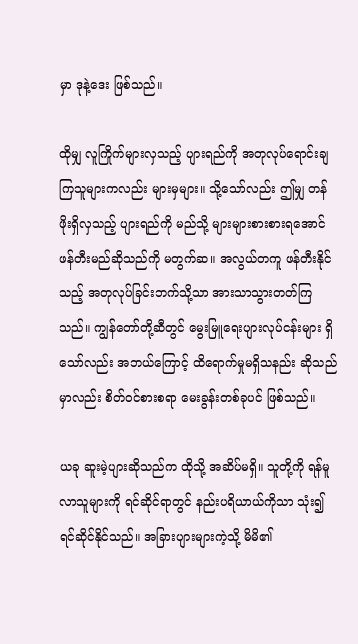မှာ ဒုနဲ့ဒေး ဖြစ်သည်။

ထိုမျှ လူကြိုက်များလှသည့် ပျားရည်ကို အတုလုပ်ရောင်းချကြသူများကလည်း များမှများ။ သို့သော်လည်း ဤမျှ တန်ဖိုးရှိလှသည့် ပျားရည်ကို မည်သို့ များများစားစားရအောင် ဖန်တီးမည်ဆိုသည်ကို မတွက်ဆ။ အလွယ်တကူ ဖန်တီးနိုင်သည့် အတုလုပ်ခြင်းဘက်သို့သာ အားသာသွားတတ်ကြသည်။ ကျွန်တော်တို့ဆီတွင် မွေးမြူရေးပျားလုပ်ငန်းများ ရှိသော်လည်း အဘယ်ကြောင့် ထိရောက်မှုမရှိသနည်း ဆိုသည်မှာလည်း စိတ်ဝင်စားစရာ မေးခွန်းတစ်ခုပင် ဖြစ်သည်။

ယခု ဆူးမဲ့ပျားဆိုသည်က ထိုသို့ အဆိပ်မရှိ။ သူတို့ကို ရန်မူလာသူများကို ရင်ဆိုင်ရာတွင် နည်းပရိယာယ်ကိုသာ သုံး၍ ရင်ဆိုင်နိုင်သည်။ အခြားပျားများကဲ့သို့ မိမိ၏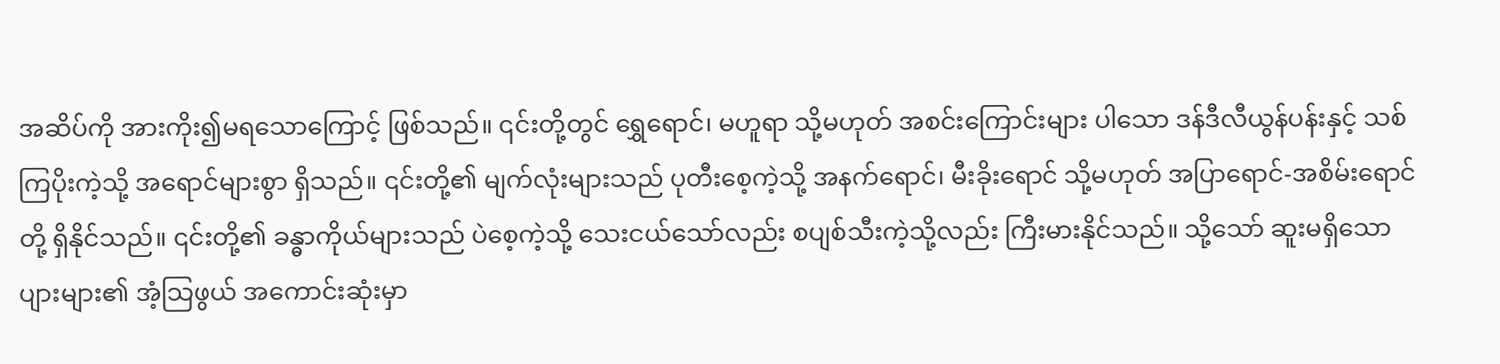အဆိပ်ကို အားကိုး၍မရသောကြောင့် ဖြစ်သည်။ ၎င်းတို့တွင် ရွှေရောင်၊ မဟူရာ သို့မဟုတ် အစင်းကြောင်းများ ပါသော ဒန်ဒီလီယွန်ပန်းနှင့် သစ်ကြပိုးကဲ့သို့ အရောင်များစွာ ရှိသည်။ ၎င်းတို့၏ မျက်လုံးများသည် ပုတီးစေ့ကဲ့သို့ အနက်ရောင်၊ မီးခိုးရောင် သို့မဟုတ် အပြာရောင်-အစိမ်းရောင်တို့ ရှိနိုင်သည်။ ၎င်းတို့၏ ခန္ဓာကိုယ်များသည် ပဲစေ့ကဲ့သို့ သေးငယ်သော်လည်း စပျစ်သီးကဲ့သို့လည်း ကြီးမားနိုင်သည်။ သို့သော် ဆူးမရှိသောပျားများ၏ အံ့သြဖွယ် အကောင်းဆုံးမှာ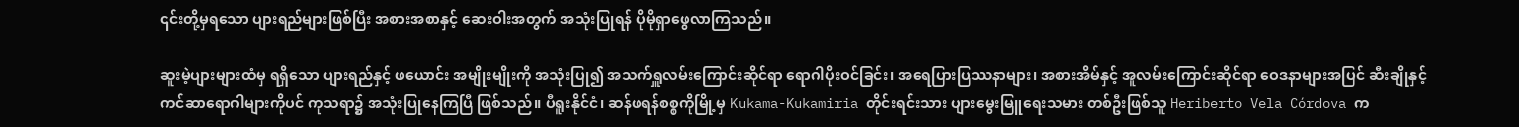၎င်းတို့မှရသော ပျားရည်များဖြစ်ပြီး အစားအစာနှင့် ဆေးဝါးအတွက် အသုံးပြုရန် ပိုမိုရှာဖွေလာကြသည်။

ဆူးမဲ့ပျားများထံမှ ရရှိသော ပျားရည်နှင့် ဖယောင်း အမျိုးမျိုးကို အသုံးပြု၍ အသက်ရှူလမ်းကြောင်းဆိုင်ရာ ရောဂါပိုးဝင်ခြင်း၊ အရေပြားပြဿနာများ၊ အစားအိမ်နှင့် အူလမ်းကြောင်းဆိုင်ရာ ဝေဒနာများအပြင် ဆီးချိုနှင့် ကင်ဆာရောဂါများကိုပင် ကုသရာ၌ အသုံးပြုနေကြပြီ ဖြစ်သည်။ ပီရူးနိုင်ငံ၊ ဆန်ဖရန်စစ္စကိုမြို့မှ Kukama-Kukamiria တိုင်းရင်းသား ပျားမွေးမြူရေးသမား တစ်ဦးဖြစ်သူ Heriberto Vela Córdova က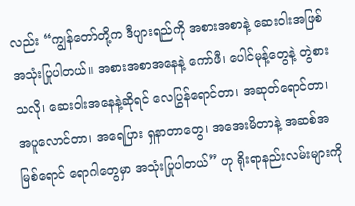လည်း “ကျွန်တော်တို့က ဒီပျားရည်ကို အစားအစာနဲ့ ဆေးဝါးအဖြစ် အသုံးပြုပါတယ်။ အစားအစာအနေနဲ့ ကော်ဖီ၊ ပေါင်မုန့်တွေနဲ့ တွဲစားသလို၊ ဆေးဝါးအနေနဲ့ဆိုရင် လေပြွန်ရောင်တာ၊ အဆုတ်ရောင်တာ၊ အပူလောင်တာ၊ အရေပြား ရှနာတာတွေ၊ အအေးမိတာနဲ့ အဆစ်အမြစ်ရောင် ရောဂါတွေမှာ အသုံးပြုပါတယ်” ဟု ရိုးရာနည်းလမ်းများကို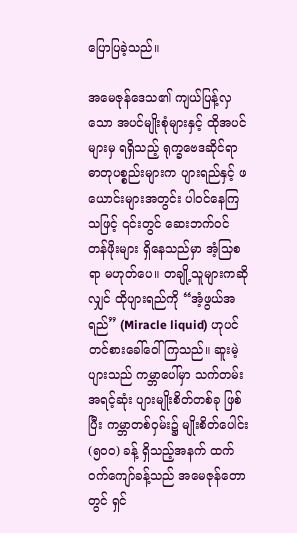ပြောပြခဲ့သည်။

အမေဇုန်ဒေသ၏ ကျယ်ပြန့်လှသော အပင်မျိုးစုံများနှင့် ထိုအပင်များမှ ရရှိသည့် ရုက္ခဗေဒဆိုင်ရာ ဓာတုပစ္စည်းများက ပျားရည်နှင့် ဖယောင်းများအတွင်း ပါဝင်နေကြသဖြင့် ၎င်းတွင် ဆေးဘက်ဝင် တန်ဖိုးများ ရှိနေသည်မှာ အံ့သြစရာ မဟုတ်ပေ။ တချို့သူများကဆိုလျှင် ထိုပျားရည်ကို “အံ့ဖွယ်အရည်” (Miracle liquid) ဟုပင် တင်စားခေါ်ဝေါ်ကြသည်။ ဆူးမဲ့ပျားသည် ကမ္ဘာပေါ်မှာ သက်တမ်းအရင့်ဆုံး ပျားမျိုးစိတ်တစ်ခု ဖြစ်ပြီး ကမ္ဘာတစ်ဝှမ်း၌ မျိုးစိတ်ပေါင်း (၅၀၀) ခန့် ရှိသည့်အနက် ထက်ဝက်ကျော်ခန့်သည် အမေဇုန်တောတွင် ရှင်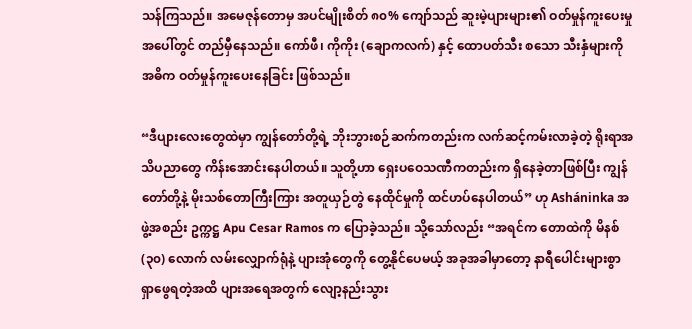သန်ကြသည်။ အမေဇုန်တောမှ အပင်မျိုးစိတ် ၈၀% ကျော်သည် ဆူးမဲ့ပျားများ၏ ဝတ်မှုန်ကူးပေးမှုအပေါ်တွင် တည်မှီနေသည်။ ကော်ဖီ၊ ကိုကိုး (ချောကလက်) နှင့် ထောပတ်သီး စသော သီးနှံများကို အဓိက ဝတ်မှုန်ကူးပေးနေခြင်း ဖြစ်သည်။

“ဒီပျားလေးတွေထဲမှာ ကျွန်တော်တို့ရဲ့ ဘိုးဘွားစဉ်ဆက်ကတည်းက လက်ဆင့်ကမ်းလာခဲ့တဲ့ ရိုးရာအသိပညာတွေ ကိန်းအောင်းနေပါတယ်။ သူတို့ဟာ ရှေးပဝေသဏီကတည်းက ရှိနေခဲ့တာဖြစ်ပြီး ကျွန်တော်တို့နဲ့ မိုးသစ်တောကြီးကြား အတူယှဉ်တွဲ နေထိုင်မှုကို ထင်ဟပ်နေပါတယ်” ဟု Asháninka အဖွဲ့အစည်း ဥက္ကဋ္ဌ Apu Cesar Ramos က ပြောခဲ့သည်။ သို့သော်လည်း “အရင်က တောထဲကို မိနစ် (၃၀) လောက် လမ်းလျှောက်ရုံနဲ့ ပျားအုံတွေကို တွေ့နိုင်ပေမယ့် အခုအခါမှာတော့ နာရီပေါင်းများစွာ ရှာဖွေရတဲ့အထိ ပျားအရေအတွက် လျော့နည်းသွား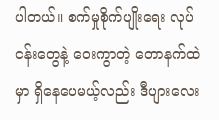ပါတယ်။ စက်မှုစိုက်ပျိုးရေး လုပ်ငန်းတွေနဲ့ ဝေးကွာတဲ့ တောနက်ထဲမှာ ရှိနေပေမယ့်လည်း ဒီပျားလေး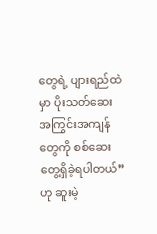တွေရဲ့ ပျားရည်ထဲမှာ ပိုးသတ်ဆေး အကြွင်းအကျန်တွေကို စစ်ဆေးတွေ့ရှိခဲ့ရပါတယ်” ဟု ဆူးမဲ့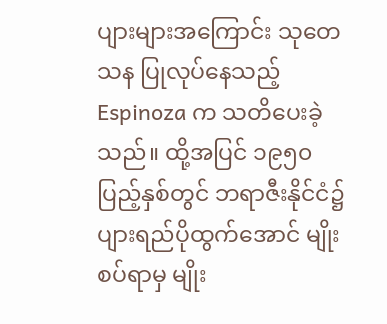ပျားများအကြောင်း သုတေသန ပြုလုပ်နေသည့် Espinoza က သတိပေးခဲ့သည်။ ထို့အပြင် ၁၉၅၀ ပြည့်နှစ်တွင် ဘရာဇီးနိုင်ငံ၌ ပျားရည်ပိုထွက်အောင် မျိုးစပ်ရာမှ မျိုး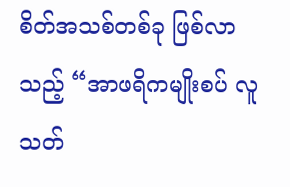စိတ်အသစ်တစ်ခု ဖြစ်လာသည့် “အာဖရိကမျိုးစပ် လူသတ်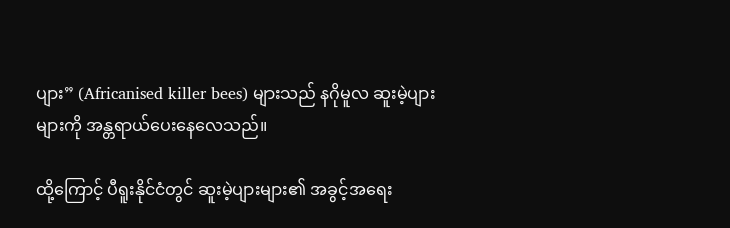ပျား” (Africanised killer bees) များသည် နဂိုမူလ ဆူးမဲ့ပျားများကို အန္တရာယ်ပေးနေလေသည်။

ထို့ကြောင့် ပီရူးနိုင်ငံတွင် ဆူးမဲ့ပျားများ၏ အခွင့်အရေး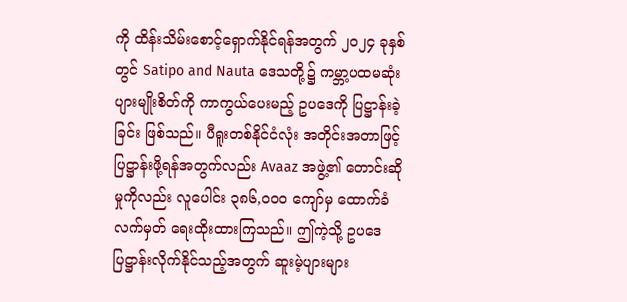ကို ထိန်းသိမ်းစောင့်ရှောက်နိုင်ရန်အတွက် ၂၀၂၄ ခုနှစ်တွင် Satipo and Nauta ဒေသတို့၌ ကမ္ဘာ့ပထမဆုံး ပျားမျိုးစိတ်ကို ကာကွယ်ပေးမည့် ဥပဒေကို ပြဋ္ဌာန်းခဲ့ခြင်း ဖြစ်သည်။ ပီရူးတစ်နိုင်ငံလုံး အတိုင်းအတာဖြင့် ပြဋ္ဌာန်းဖို့ရန်အတွက်လည်း Avaaz အဖွဲ့၏ တောင်းဆိုမှုကိုလည်း လူပေါင်း ၃၈၆,၀၀၀ ကျော်မှ ထောက်ခံလက်မှတ် ရေးထိုးထားကြသည်။ ဤကဲ့သို့ ဥပဒေ ပြဋ္ဌာန်းလိုက်နိုင်သည့်အတွက် ဆူးမဲ့ပျားများ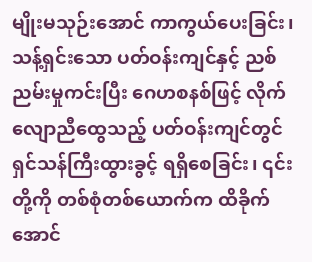မျိုးမသုဉ်းအောင် ကာကွယ်ပေးခြင်း၊ သန့်ရှင်းသော ပတ်ဝန်းကျင်နှင့် ညစ်ညမ်းမှုကင်းပြီး ဂေဟစနစ်ဖြင့် လိုက်လျောညီထွေသည့် ပတ်ဝန်းကျင်တွင် ရှင်သန်ကြီးထွားခွင့် ရရှိစေခြင်း၊ ၎င်းတို့ကို တစ်စုံတစ်ယောက်က ထိခိုက်အောင်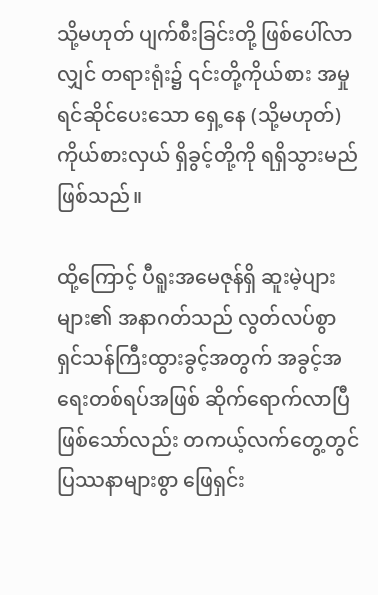သို့မဟုတ် ပျက်စီးခြင်းတို့ ဖြစ်ပေါ်လာလျှင် တရားရုံး၌ ၎င်းတို့ကိုယ်စား အမှုရင်ဆိုင်ပေးသော ရှေ့နေ (သို့မဟုတ်) ကိုယ်စားလှယ် ရှိခွင့်တို့ကို ရရှိသွားမည်ဖြစ်သည်။

ထို့ကြောင့် ပီရူးအမေဇုန်ရှိ ဆူးမဲ့ပျားများ၏ အနာဂတ်သည် လွတ်လပ်စွာ ရှင်သန်ကြီးထွားခွင့်အတွက် အခွင့်အရေးတစ်ရပ်အဖြစ် ဆိုက်ရောက်လာပြီ ဖြစ်သော်လည်း တကယ့်လက်တွေ့တွင် ပြဿနာများစွာ ဖြေရှင်း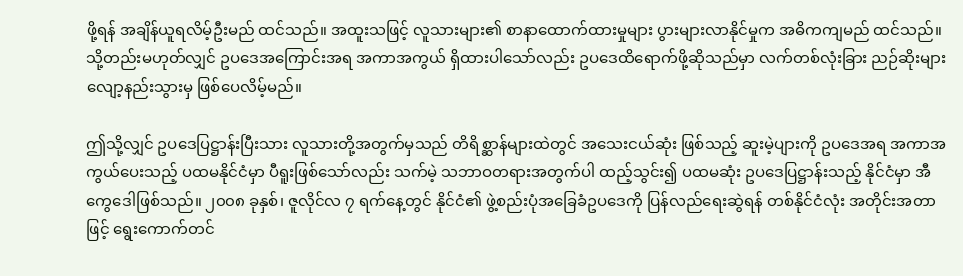ဖို့ရန် အချိန်ယူရလိမ့်ဦးမည် ထင်သည်။ အထူးသဖြင့် လူသားများ၏ စာနာထောက်ထားမှုများ ပွားများလာနိုင်မှုက အဓိကကျမည် ထင်သည်။ သို့တည်းမဟုတ်လျှင် ဥပဒေအကြောင်းအရ အကာအကွယ် ရှိထားပါသော်လည်း ဥပဒေထိရောက်ဖို့ဆိုသည်မှာ လက်တစ်လုံးခြား ညဉ်ဆိုးများ လျော့နည်းသွားမှ ဖြစ်ပေလိမ့်မည်။

ဤသို့လျှင် ဥပဒေပြဋ္ဌာန်းပြီးသား လူသားတို့အတွက်မှသည် တိရိစ္ဆာန်များထဲတွင် အသေးငယ်ဆုံး ဖြစ်သည့် ဆူးမဲ့ပျားကို ဥပဒေအရ အကာအကွယ်ပေးသည့် ပထမနိုင်ငံမှာ ပီရူးဖြစ်သော်လည်း သက်မဲ့ သဘာဝတရားအတွက်ပါ ထည့်သွင်း၍ ပထမဆုံး ဥပဒေပြဋ္ဌာန်းသည့် နိုင်ငံမှာ အီကွေဒေါဖြစ်သည်။ ၂၀၀၈ ခုနှစ်၊ ဇူလိုင်လ ၇ ရက်နေ့တွင် နိုင်ငံ၏ ဖွဲ့စည်းပုံအခြေခံဥပဒေကို ပြန်လည်ရေးဆွဲရန် တစ်နိုင်ငံလုံး အတိုင်းအတာဖြင့် ရွေးကောက်တင်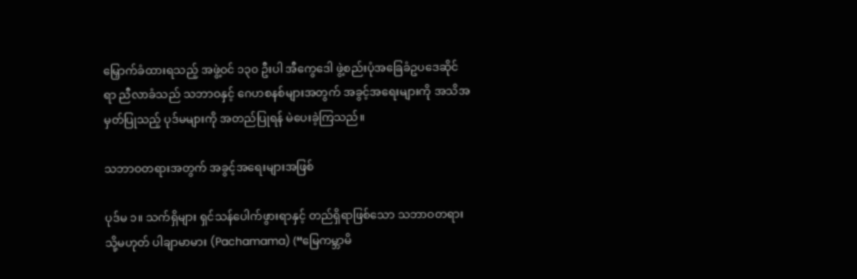မြှောက်ခံထားရသည့် အဖွဲ့ဝင် ၁၃၀ ဦးပါ အီကွေဒေါ ဖွဲ့စည်းပုံအခြေခံဥပဒေဆိုင်ရာ ညီလာခံသည် သဘာဝနှင့် ဂေဟစနစ်များအတွက် အခွင့်အရေးများကို အသိအမှတ်ပြုသည့် ပုဒ်မများကို အတည်ပြုရန် မဲပေးခဲ့ကြသည်။

သဘာဝတရားအတွက် အခွင့်အရေးများအဖြစ်

ပုဒ်မ ၁။ သက်ရှိများ ရှင်သန်ပေါက်ဖွားရာနှင့် တည်ရှိရာဖြစ်သော သဘာဝတရား သို့မဟုတ် ပါချာမာမား (Pachamama) (“မြေကမ္ဘာမိ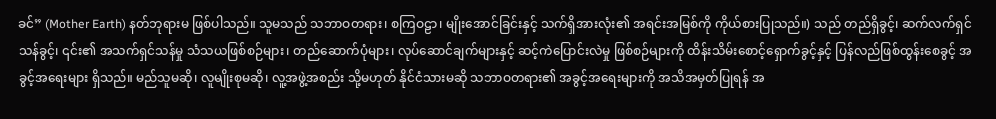ခင်” (Mother Earth) နတ်ဘုရားမ ဖြစ်ပါသည်။ သူမသည် သဘာဝတရား၊ စကြဝဠာ၊ မျိုးအောင်ခြင်းနှင့် သက်ရှိအားလုံး၏ အရင်းအမြစ်ကို ကိုယ်စားပြုသည်။) သည် တည်ရှိခွင့်၊ ဆက်လက်ရှင်သန်ခွင့်၊ ၎င်း၏ အသက်ရှင်သန်မှု သံသယဖြစ်စဉ်များ၊ တည်ဆောက်ပုံများ၊ လုပ်ဆောင်ချက်များနှင့် ဆင့်ကဲပြောင်းလဲမှု ဖြစ်စဉ်များကို ထိန်းသိမ်းစောင့်ရှောက်ခွင့်နှင့် ပြန်လည်ဖြစ်ထွန်းစေခွင့် အခွင့်အရေးများ ရှိသည်။ မည်သူမဆို၊ လူမျိုးစုမဆို၊ လူ့အဖွဲ့အစည်း သို့မဟုတ် နိုင်ငံသားမဆို သဘာဝတရား၏ အခွင့်အရေးများကို အသိအမှတ်ပြုရန် အ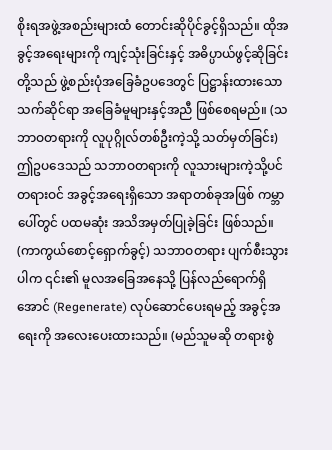စိုးရအဖွဲ့အစည်းများထံ တောင်းဆိုပိုင်ခွင့်ရှိသည်။ ထိုအခွင့်အရေးများကို ကျင့်သုံးခြင်းနှင့် အဓိပ္ပာယ်ဖွင့်ဆိုခြင်းတို့သည် ဖွဲ့စည်းပုံအခြေခံဥပဒေတွင် ပြဋ္ဌာန်းထားသော သက်ဆိုင်ရာ အခြေခံမူများနှင့်အညီ ဖြစ်စေရမည်။ (သဘာဝတရားကို လူပုဂ္ဂိုလ်တစ်ဦးကဲ့သို့ သတ်မှတ်ခြင်း) ဤဥပဒေသည် သဘာဝတရားကို လူသားများကဲ့သို့ပင် တရားဝင် အခွင့်အရေးရှိသော အရာတစ်ခုအဖြစ် ကမ္ဘာပေါ်တွင် ပထမဆုံး အသိအမှတ်ပြုခဲ့ခြင်း ဖြစ်သည်။ (ကာကွယ်စောင့်ရှောက်ခွင့်) သဘာဝတရား ပျက်စီးသွားပါက ၎င်း၏ မူလအခြေအနေသို့ ပြန်လည်ရောက်ရှိအောင် (Regenerate) လုပ်ဆောင်ပေးရမည့် အခွင့်အရေးကို အလေးပေးထားသည်။ (မည်သူမဆို တရားစွဲ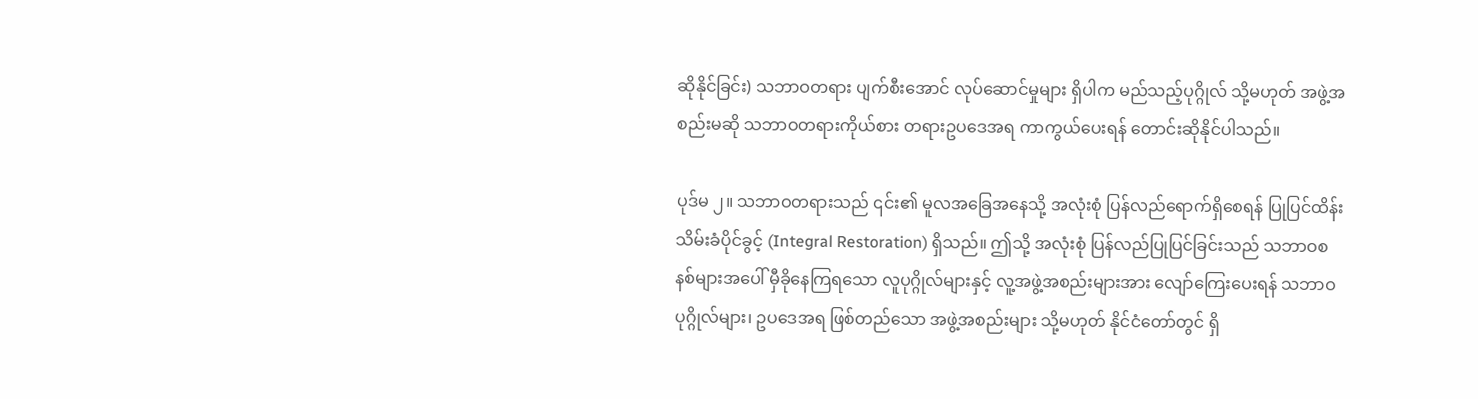ဆိုနိုင်ခြင်း) သဘာဝတရား ပျက်စီးအောင် လုပ်ဆောင်မှုများ ရှိပါက မည်သည့်ပုဂ္ဂိုလ် သို့မဟုတ် အဖွဲ့အစည်းမဆို သဘာဝတရားကိုယ်စား တရားဥပဒေအရ ကာကွယ်ပေးရန် တောင်းဆိုနိုင်ပါသည်။

ပုဒ်မ ၂။ သဘာဝတရားသည် ၎င်း၏ မူလအခြေအနေသို့ အလုံးစုံ ပြန်လည်ရောက်ရှိစေရန် ပြုပြင်ထိန်းသိမ်းခံပိုင်ခွင့် (Integral Restoration) ရှိသည်။ ဤသို့ အလုံးစုံ ပြန်လည်ပြုပြင်ခြင်းသည် သဘာဝစနစ်များအပေါ် မှီခိုနေကြရသော လူပုဂ္ဂိုလ်များနှင့် လူ့အဖွဲ့အစည်းများအား လျော်ကြေးပေးရန် သဘာဝပုဂ္ဂိုလ်များ၊ ဥပဒေအရ ဖြစ်တည်သော အဖွဲ့အစည်းများ သို့မဟုတ် နိုင်ငံတော်တွင် ရှိ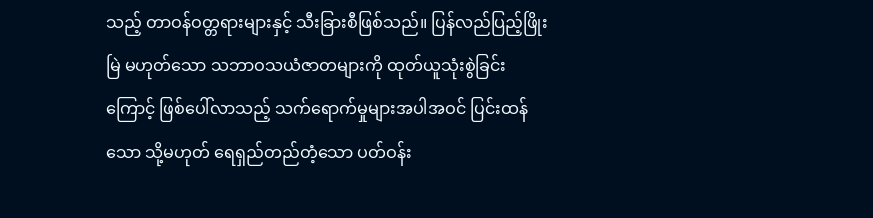သည့် တာဝန်ဝတ္တရားများနှင့် သီးခြားစီဖြစ်သည်။ ပြန်လည်ပြည့်ဖြိုးမြဲ မဟုတ်သော သဘာဝသယံဇာတများကို ထုတ်ယူသုံးစွဲခြင်းကြောင့် ဖြစ်ပေါ်လာသည့် သက်ရောက်မှုများအပါအဝင် ပြင်းထန်သော သို့မဟုတ် ရေရှည်တည်တံ့သော ပတ်ဝန်း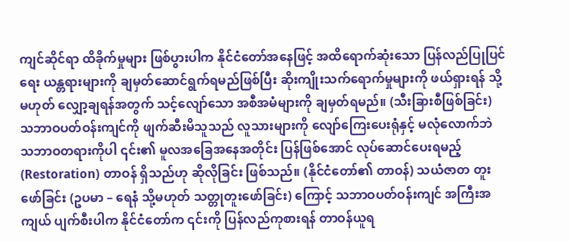ကျင်ဆိုင်ရာ ထိခိုက်မှုများ ဖြစ်ပွားပါက နိုင်ငံတော်အနေဖြင့် အထိရောက်ဆုံးသော ပြန်လည်ပြုပြင်ရေး ယန္တရားများကို ချမှတ်ဆောင်ရွက်ရမည်ဖြစ်ပြီး ဆိုးကျိုးသက်ရောက်မှုများကို ဖယ်ရှားရန် သို့မဟုတ် လျှော့ချရန်အတွက် သင့်လျော်သော အစီအမံများကို ချမှတ်ရမည်။ (သီးခြားစီဖြစ်ခြင်း) သဘာဝပတ်ဝန်းကျင်ကို ဖျက်ဆီးမိသူသည် လူသားများကို လျော်ကြေးပေးရုံနှင့် မလုံလောက်ဘဲ သဘာဝတရားကိုပါ ၎င်း၏ မူလအခြေအနေအတိုင်း ပြန်ဖြစ်အောင် လုပ်ဆောင်ပေးရမည့် (Restoration) တာဝန် ရှိသည်ဟု ဆိုလိုခြင်း ဖြစ်သည်။ (နိုင်ငံတော်၏ တာဝန်) သယံဇာတ တူးဖော်ခြင်း (ဥပမာ – ရေနံ သို့မဟုတ် သတ္တုတူးဖော်ခြင်း) ကြောင့် သဘာဝပတ်ဝန်းကျင် အကြီးအကျယ် ပျက်စီးပါက နိုင်ငံတော်က ၎င်းကို ပြန်လည်ကုစားရန် တာဝန်ယူရ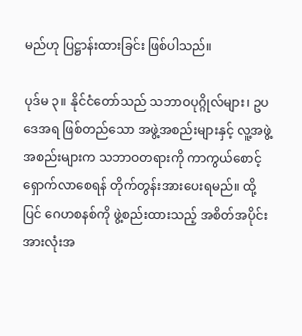မည်ဟု ပြဋ္ဌာန်းထားခြင်း ဖြစ်ပါသည်။

ပုဒ်မ ၃။ နိုင်ငံတော်သည် သဘာဝပုဂ္ဂိုလ်များ၊ ဥပဒေအရ ဖြစ်တည်သော အဖွဲ့အစည်းများနှင့် လူ့အဖွဲ့အစည်းများက သဘာဝတရားကို ကာကွယ်စောင့်ရှောက်လာစေရန် တိုက်တွန်းအားပေးရမည်။ ထို့ပြင် ဂေဟစနစ်ကို ဖွဲ့စည်းထားသည့် အစိတ်အပိုင်းအားလုံးအ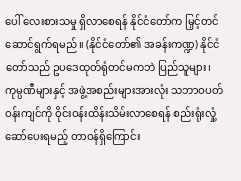ပေါ် လေးစားသမှု ရှိလာစေရန် နိုင်ငံတော်က မြှင့်တင်ဆောင်ရွက်ရမည်။ (နိုင်ငံတော်၏ အခန်းကဏ္ဍ) နိုင်ငံတော်သည် ဥပဒေထုတ်ရုံတင်မကဘဲ ပြည်သူများ၊ ကုမ္ပဏီများနှင့် အဖွဲ့အစည်းများအားလုံး သဘာဝပတ်ဝန်းကျင်ကို ဝိုင်းဝန်းထိန်းသိမ်းလာစေရန် စည်းရုံးလှုံ့ဆော်ပေးရမည့် တာဝန်ရှိကြောင်း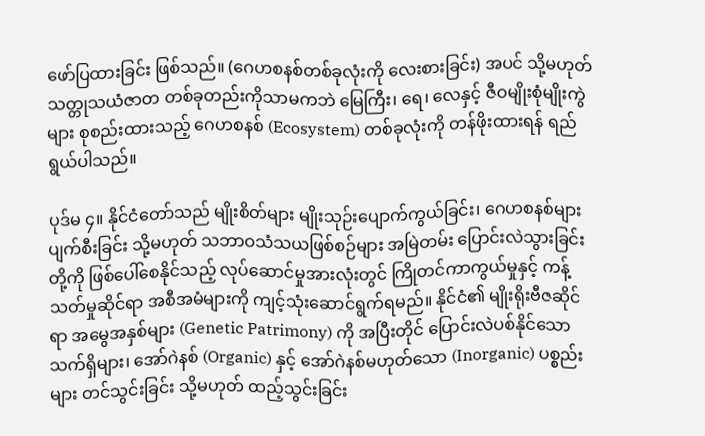ဖော်ပြထားခြင်း ဖြစ်သည်။ (ဂေဟစနစ်တစ်ခုလုံးကို လေးစားခြင်း) အပင် သို့မဟုတ် သတ္တုသယံဇာတ တစ်ခုတည်းကိုသာမကဘဲ မြေကြီး၊ ရေ၊ လေနှင့် ဇီဝမျိုးစုံမျိုးကွဲများ စုစည်းထားသည့် ဂေဟစနစ် (Ecosystem) တစ်ခုလုံးကို တန်ဖိုးထားရန် ရည်ရွယ်ပါသည်။

ပုဒ်မ ၄။ နိုင်ငံတော်သည် မျိုးစိတ်များ မျိုးသုဉ်းပျောက်ကွယ်ခြင်း၊ ဂေဟစနစ်များ ပျက်စီးခြင်း သို့မဟုတ် သဘာဝသံသယဖြစ်စဉ်များ အမြဲတမ်း ပြောင်းလဲသွားခြင်းတို့ကို ဖြစ်ပေါ်စေနိုင်သည့် လုပ်ဆောင်မှုအားလုံးတွင် ကြိုတင်ကာကွယ်မှုနှင့် ကန့်သတ်မှုဆိုင်ရာ အစီအမံများကို ကျင့်သုံးဆောင်ရွက်ရမည်။ နိုင်ငံ၏ မျိုးရိုးဗီဇဆိုင်ရာ အမွေအနှစ်များ (Genetic Patrimony) ကို အပြီးတိုင် ပြောင်းလဲပစ်နိုင်သော သက်ရှိများ၊ အော်ဂဲနစ် (Organic) နှင့် အော်ဂဲနစ်မဟုတ်သော (Inorganic) ပစ္စည်းများ တင်သွင်းခြင်း သို့မဟုတ် ထည့်သွင်းခြင်း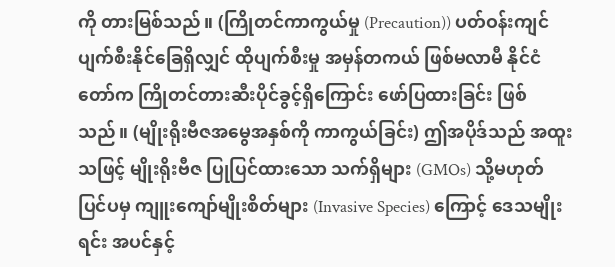ကို တားမြစ်သည်။ (ကြိုတင်ကာကွယ်မှု (Precaution)) ပတ်ဝန်းကျင် ပျက်စီးနိုင်ခြေရှိလျှင် ထိုပျက်စီးမှု အမှန်တကယ် ဖြစ်မလာမီ နိုင်ငံတော်က ကြိုတင်တားဆီးပိုင်ခွင့်ရှိကြောင်း ဖော်ပြထားခြင်း ဖြစ်သည်။ (မျိုးရိုးဗီဇအမွေအနှစ်ကို ကာကွယ်ခြင်း) ဤအပိုဒ်သည် အထူးသဖြင့် မျိုးရိုးဗီဇ ပြုပြင်ထားသော သက်ရှိများ (GMOs) သို့မဟုတ် ပြင်ပမှ ကျူးကျော်မျိုးစိတ်များ (Invasive Species) ကြောင့် ဒေသမျိုးရင်း အပင်နှင့်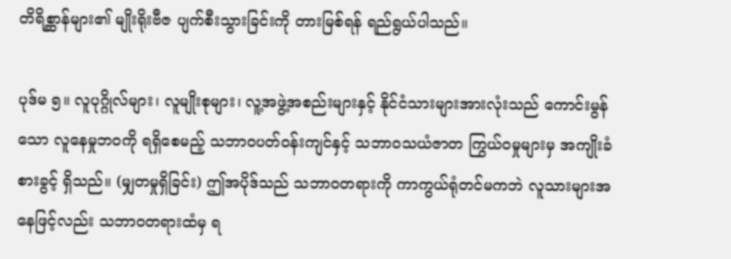တိရိစ္ဆာန်များ၏ မျိုးရိုးဗီဇ ပျက်စီးသွားခြင်းကို တားမြစ်ရန် ရည်ရွယ်ပါသည်။

ပုဒ်မ ၅။ လူပုဂ္ဂိုလ်များ၊ လူမျိုးစုများ၊ လူ့အဖွဲ့အစည်းများနှင့် နိုင်ငံသားများအားလုံးသည် ကောင်းမွန်သော လူနေမှုဘဝကို ရရှိစေမည့် သဘာဝပတ်ဝန်းကျင်နှင့် သဘာဝသယံဇာတ ကြွယ်ဝမှုများမှ အကျိုးခံစားခွင့် ရှိသည်။ (မျှတမှုရှိခြင်း) ဤအပိုဒ်သည် သဘာဝတရားကို ကာကွယ်ရုံတင်မကဘဲ လူသားများအနေဖြင့်လည်း သဘာဝတရားထံမှ ရ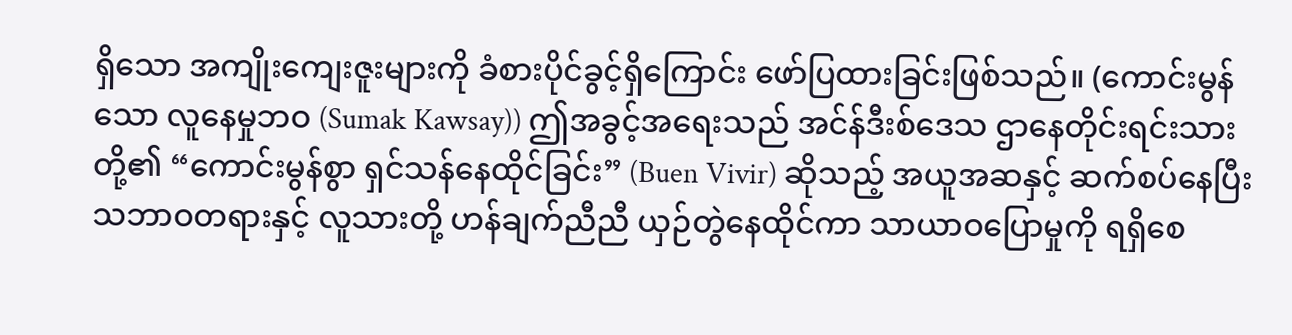ရှိသော အကျိုးကျေးဇူးများကို ခံစားပိုင်ခွင့်ရှိကြောင်း ဖော်ပြထားခြင်းဖြစ်သည်။ (ကောင်းမွန်သော လူနေမှုဘဝ (Sumak Kawsay)) ဤအခွင့်အရေးသည် အင်န်ဒီးစ်ဒေသ ဌာနေတိုင်းရင်းသားတို့၏ “ကောင်းမွန်စွာ ရှင်သန်နေထိုင်ခြင်း” (Buen Vivir) ဆိုသည့် အယူအဆနှင့် ဆက်စပ်နေပြီး သဘာဝတရားနှင့် လူသားတို့ ဟန်ချက်ညီညီ ယှဉ်တွဲနေထိုင်ကာ သာယာဝပြောမှုကို ရရှိစေ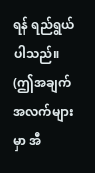ရန် ရည်ရွယ်ပါသည်။ (ဤအချက်အလက်များမှာ အီ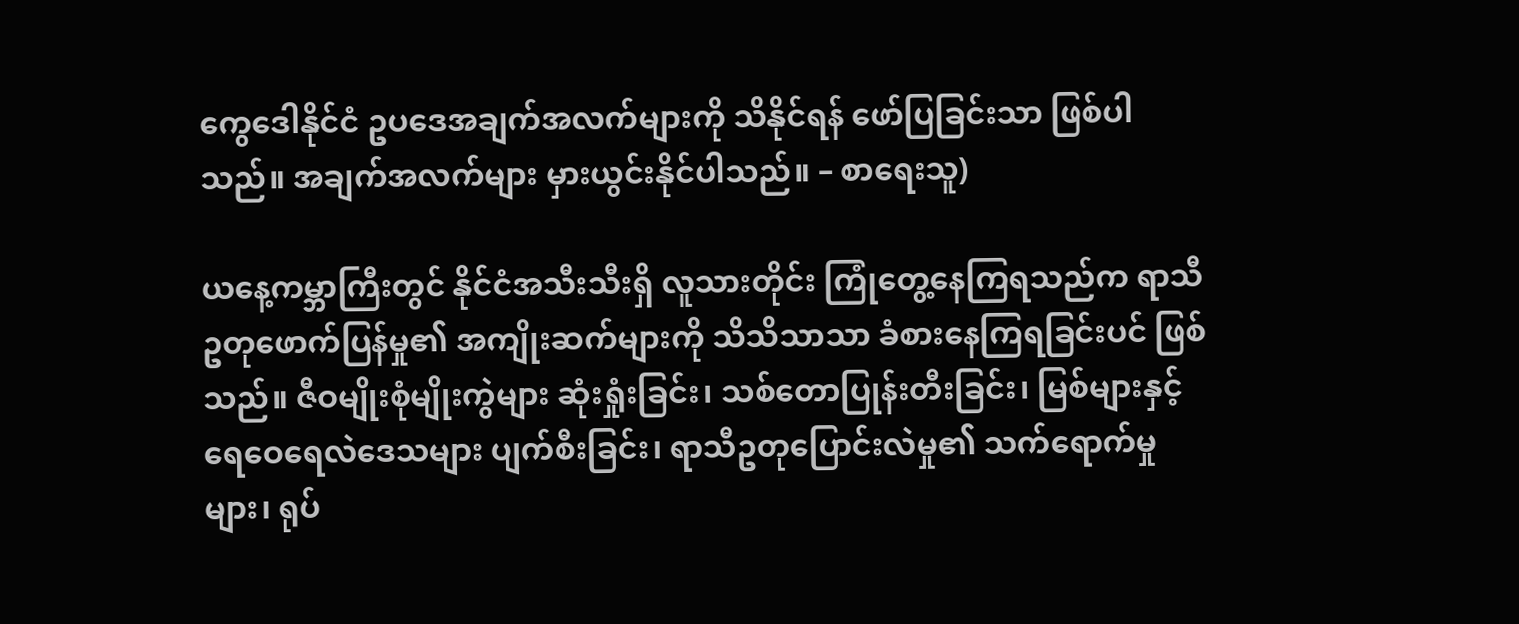ကွေဒေါနိုင်ငံ ဥပဒေအချက်အလက်များကို သိနိုင်ရန် ဖော်ပြခြင်းသာ ဖြစ်ပါသည်။ အချက်အလက်များ မှားယွင်းနိုင်ပါသည်။ – စာရေးသူ)

ယနေ့ကမ္ဘာကြီးတွင် နိုင်ငံအသီးသီးရှိ လူသားတိုင်း ကြုံတွေ့နေကြရသည်က ရာသီဥတုဖောက်ပြန်မှု၏ အကျိုးဆက်များကို သိသိသာသာ ခံစားနေကြရခြင်းပင် ဖြစ်သည်။ ဇီဝမျိုးစုံမျိုးကွဲများ ဆုံးရှုံးခြင်း၊ သစ်တောပြုန်းတီးခြင်း၊ မြစ်များနှင့် ရေဝေရေလဲဒေသများ ပျက်စီးခြင်း၊ ရာသီဥတုပြောင်းလဲမှု၏ သက်ရောက်မှုများ၊ ရုပ်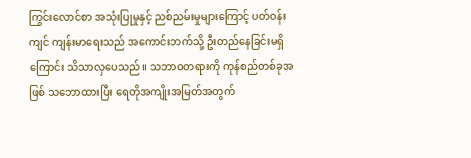ကြွင်းလောင်စာ အသုံးပြုမှုနှင့် ညစ်ညမ်းမှုများကြောင့် ပတ်ဝန်းကျင် ကျန်းမာရေးသည် အကောင်းဘက်သို့ ဦးတည်နေခြင်းမရှိကြောင်း သိသာလှပေသည်။ သဘာဝတရားကို ကုန်စည်တစ်ခုအဖြစ် သဘောထားပြီး ရေတိုအကျိုးအမြတ်အတွက်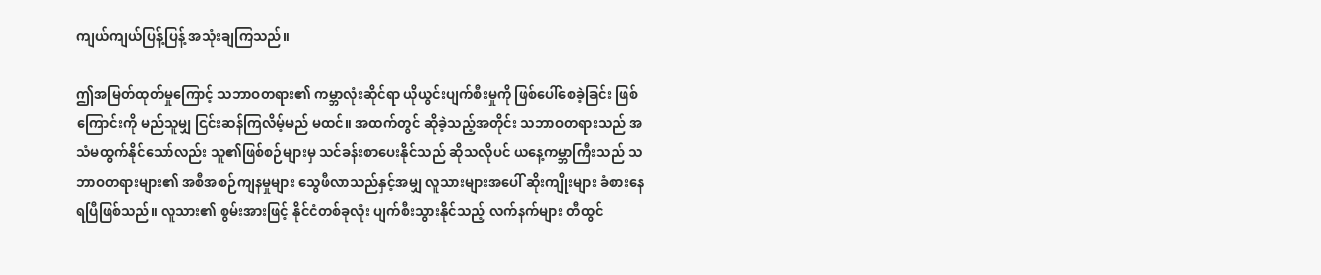ကျယ်ကျယ်ပြန့်ပြန့် အသုံးချကြသည်။

ဤအမြတ်ထုတ်မှုကြောင့် သဘာဝတရား၏ ကမ္ဘာလုံးဆိုင်ရာ ယိုယွင်းပျက်စီးမှုကို ဖြစ်ပေါ်စေခဲ့ခြင်း ဖြစ်ကြောင်းကို မည်သူမျှ ငြင်းဆန်ကြလိမ့်မည် မထင်။ အထက်တွင် ဆိုခဲ့သည့်အတိုင်း သဘာဝတရားသည် အသံမထွက်နိုင်သော်လည်း သူ၏ဖြစ်စဉ်များမှ သင်ခန်းစာပေးနိုင်သည် ဆိုသလိုပင် ယနေ့ကမ္ဘာကြီးသည် သဘာဝတရားများ၏ အစီအစဉ်ကျနမှုများ သွေဖီလာသည်နှင့်အမျှ လူသားများအပေါ် ဆိုးကျိုးများ ခံစားနေရပြီဖြစ်သည်။ လူသား၏ စွမ်းအားဖြင့် နိုင်ငံတစ်ခုလုံး ပျက်စီးသွားနိုင်သည့် လက်နက်များ တီထွင်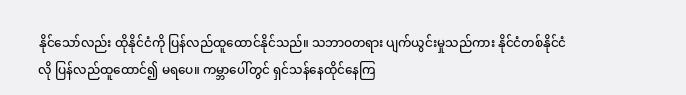နိုင်သော်လည်း ထိုနိုင်ငံကို ပြန်လည်ထူထောင်နိုင်သည်။ သဘာဝတရား ပျက်ယွင်းမှုသည်ကား နိုင်ငံတစ်နိုင်ငံလို ပြန်လည်ထူထောင်၍ မရပေ။ ကမ္ဘာပေါ်တွင် ရှင်သန်နေထိုင်နေကြ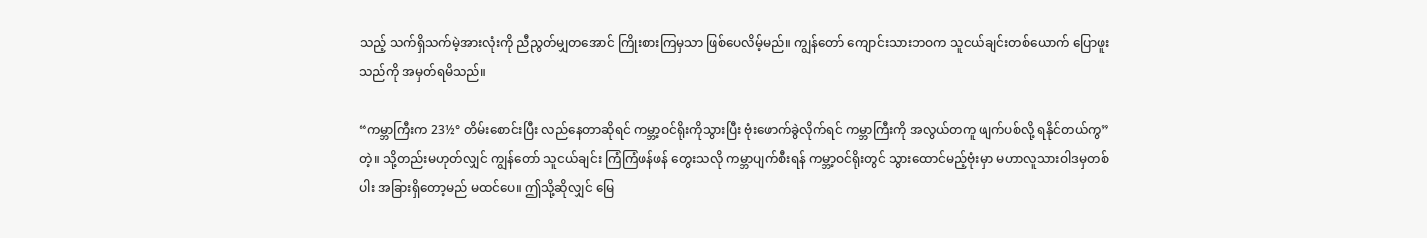သည့် သက်ရှိသက်မဲ့အားလုံးကို ညီညွတ်မျှတအောင် ကြိုးစားကြမှသာ ဖြစ်ပေလိမ့်မည်။ ကျွန်တော် ကျောင်းသားဘဝက သူငယ်ချင်းတစ်ယောက် ပြောဖူးသည်ကို အမှတ်ရမိသည်။

“ကမ္ဘာကြီးက 23½° တိမ်းစောင်းပြီး လည်နေတာဆိုရင် ကမ္ဘာ့ဝင်ရိုးကိုသွားပြီး ဗုံးဖောက်ခွဲလိုက်ရင် ကမ္ဘာကြီးကို အလွယ်တကူ ဖျက်ပစ်လို့ ရနိုင်တယ်ကွ” တဲ့။ သို့တည်းမဟုတ်လျှင် ကျွန်တော် သူငယ်ချင်း ကြံကြံဖန်ဖန် တွေးသလို ကမ္ဘာပျက်စီးရန် ကမ္ဘာ့ဝင်ရိုးတွင် သွားထောင်မည့်ဗုံးမှာ မဟာလူသားဝါဒမှတစ်ပါး အခြားရှိတော့မည် မထင်ပေ။ ဤသို့ဆိုလျှင် မြေ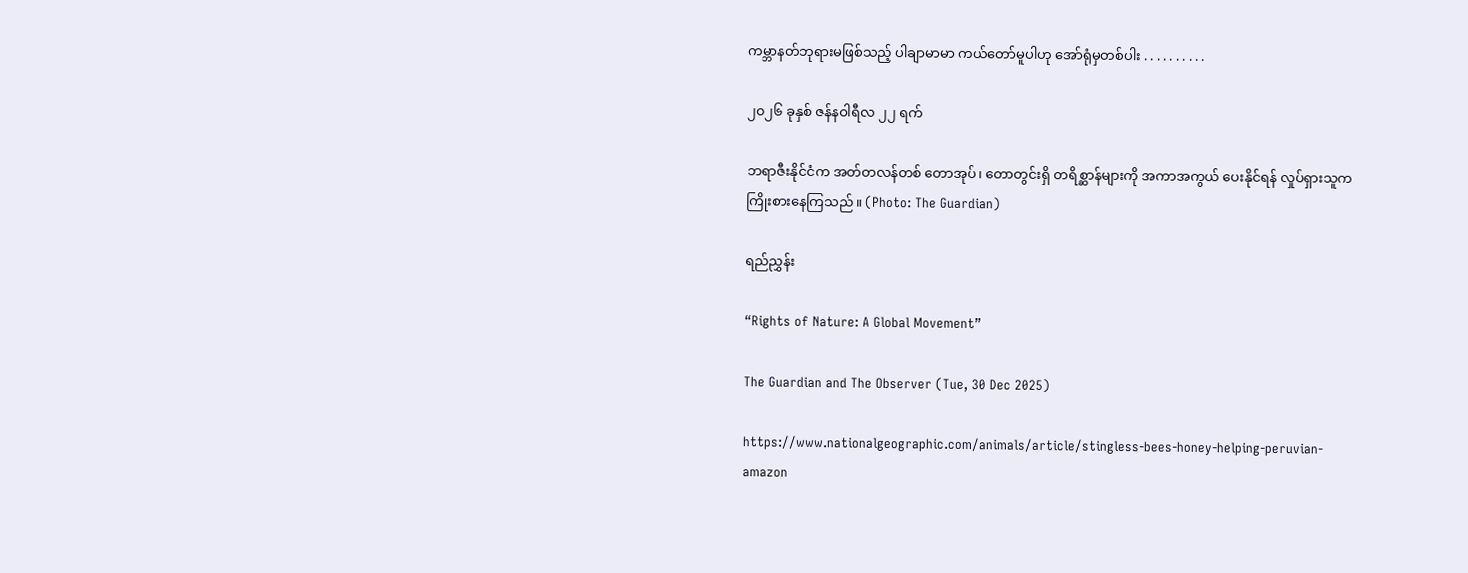ကမ္ဘာနတ်ဘုရားမဖြစ်သည့် ပါချာမာမာ ကယ်တော်မူပါဟု အော်ရုံမှတစ်ပါး . . . . . . . . . .

၂၀၂၆ ခုနှစ် ဇန်နဝါရီလ ၂၂ ရက်

ဘရာဇီးနိုင်ငံက အတ်တလန်တစ် တောအုပ်၊ တောတွင်းရှိ တရိစ္ဆာန်များကို အကာအကွယ် ပေးနိုင်ရန် လှုပ်ရှားသူက ကြိုးစားနေကြသည်။ (Photo: The Guardian)

ရည်ညွှန်း

“Rights of Nature: A Global Movement”

The Guardian and The Observer (Tue, 30 Dec 2025)

https://www.nationalgeographic.com/animals/article/stingless-bees-honey-helping-peruvian-amazon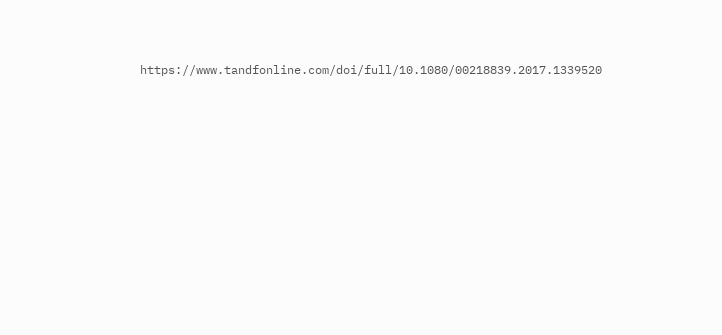https://www.tandfonline.com/doi/full/10.1080/00218839.2017.1339520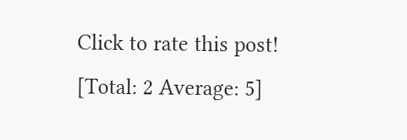Click to rate this post!
[Total: 2 Average: 5]